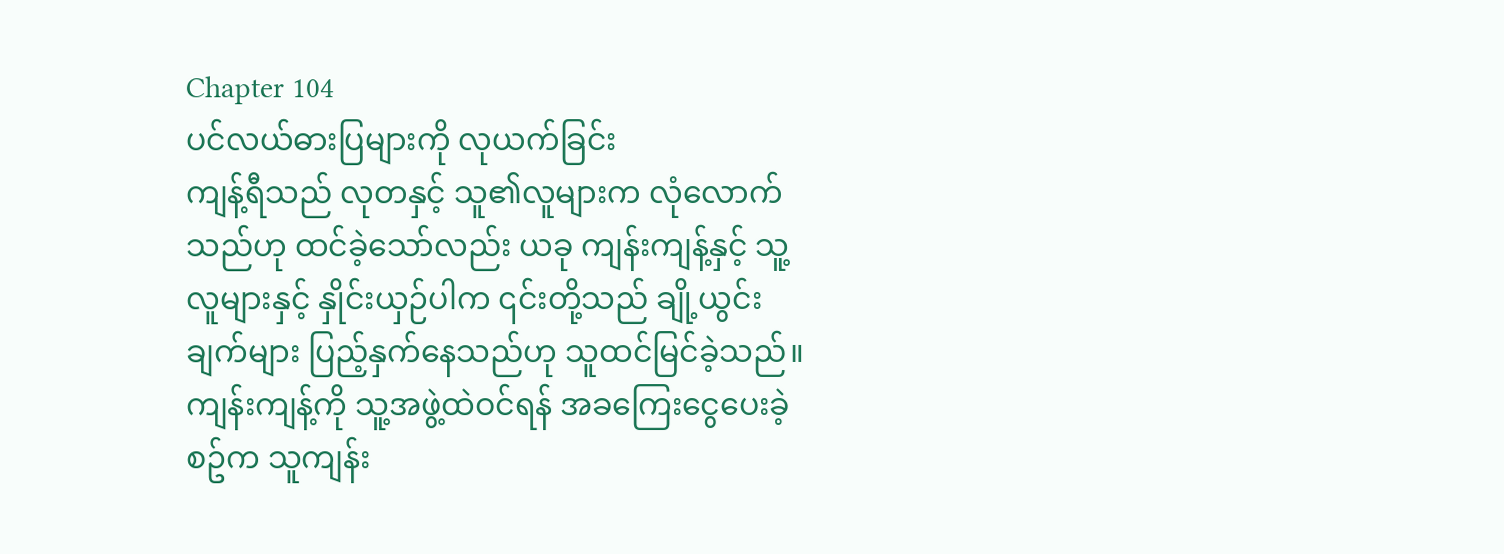Chapter 104
ပင်လယ်ဓားပြများကို လုယက်ခြင်း
ကျန့်ရီသည် လုတနှင့် သူ၏လူများက လုံလောက်သည်ဟု ထင်ခဲ့သော်လည်း ယခု ကျန်းကျန့်နှင့် သူ့လူများနှင့် နှိုင်းယှဉ်ပါက ၎င်းတို့သည် ချို့ယွင်းချက်များ ပြည့်နှက်နေသည်ဟု သူထင်မြင်ခဲ့သည်။
ကျန်းကျန့်ကို သူ့အဖွဲ့ထဲဝင်ရန် အခကြေးငွေပေးခဲ့စဥ်က သူကျန်း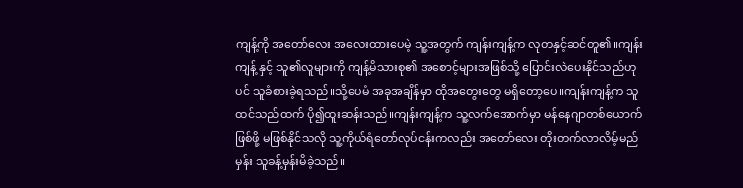ကျန့်ကို အတော်လေး အလေးထားပေမဲ့ သူ့အတွက် ကျန်းကျန့်က လုတနှင့်ဆင်တူ၏။ကျန်းကျန့် နှင့် သူ၏လူများကို ကျန့်မိသားစု၏ အစောင့်များအဖြစ်သို့ ပြောင်းလဲပေးနိုင်သည်ဟုပင် သူခံစားခဲ့ရသည်။သို့ပေမံ အခုအချိန်မှာ ထိုအတွေးတွေ မရှိတော့ပေ။ကျန်းကျန့်က သူထင်သည်ထက် ပို၍ထူးဆန်းသည်။ကျန်းကျန့်က သူ့လက်အောက်မှာ မန်နေဂျာတစ်ယောက်ဖြစ်ဖို့ မဖြစ်နိုင်သလို သူ့ကိုယ်ရံတော်လုပ်ငန်းကလည်း အတော်လေး တိုးတက်လာလိမ့်မည်မှန်း သူခန့်မှန်းမိခဲ့သည်။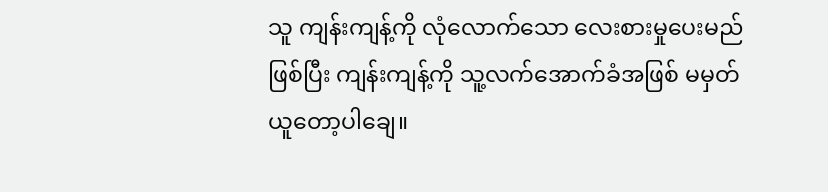သူ ကျန်းကျန့်ကို လုံလောက်သော လေးစားမှုပေးမည်ဖြစ်ပြီး ကျန်းကျန့်ကို သူ့လက်အောက်ခံအဖြစ် မမှတ်ယူတော့ပါချေ။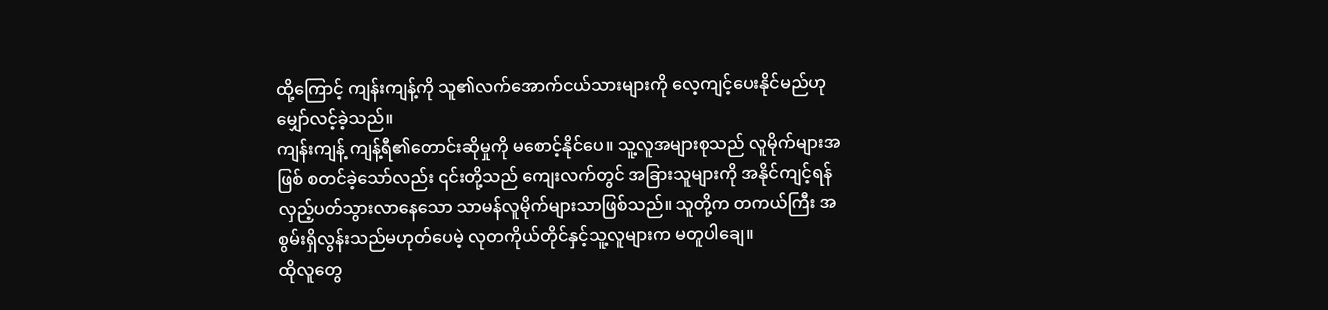ထို့ကြောင့် ကျန်းကျန့်ကို သူ၏လက်အောက်ငယ်သားများကို လေ့ကျင့်ပေးနိုင်မည်ဟု မျှော်လင့်ခဲ့သည်။
ကျန်းကျန့် ကျန့်ရီ၏တောင်းဆိုမှုကို မစောင့်နိုင်ပေ။ သူ့လူအများစုသည် လူမိုက်များအဖြစ် စတင်ခဲ့သော်လည်း ၎င်းတို့သည် ကျေးလက်တွင် အခြားသူများကို အနိုင်ကျင့်ရန် လှည့်ပတ်သွားလာနေသော သာမန်လူမိုက်များသာဖြစ်သည်။ သူတို့က တကယ်ကြီး အစွမ်းရှိလွန်းသည်မဟုတ်ပေမဲ့ လုတကိုယ်တိုင်နှင့်သူ့လူများက မတူပါချေ။
ထိုလူတွေ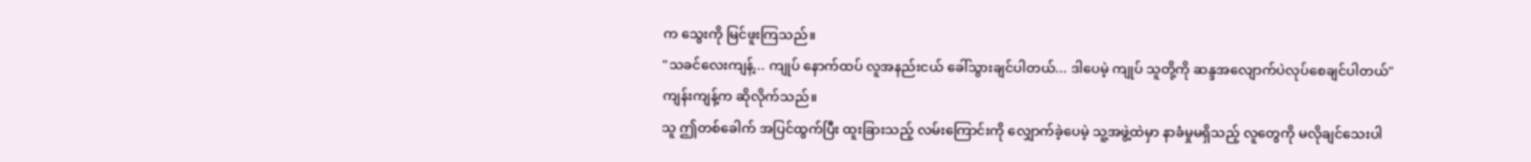က သွေးကို မြင်ဖူးကြသည်။
"သခင်လေးကျန့်... ကျုပ် နောက်ထပ် လူအနည်းငယ် ခေါ်သွားချင်ပါတယ်... ဒါပေမဲ့ ကျုပ် သူတို့ကို ဆန္ဒအလျောက်ပဲလုပ်စေချင်ပါတယ်"
ကျန်းကျန့်က ဆိုလိုက်သည်။
သူ ဤတစ်ခေါက် အပြင်ထွက်ပြီး ထူးခြားသည့် လမ်းကြောင်းကို လျှောက်ခဲ့ပေမဲ့ သူ့အဖွဲ့ထဲမှာ နာခံမှုမရှိသည့် လူတွေကို မလိုချင်သေးပါ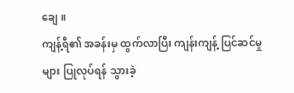ချေ။
ကျန့်ရီ၏ အခန်းမှ ထွက်လာပြီး ကျန်းကျန့် ပြင်ဆင်မှုများ ပြုလုပ်ရန် သွားခဲ့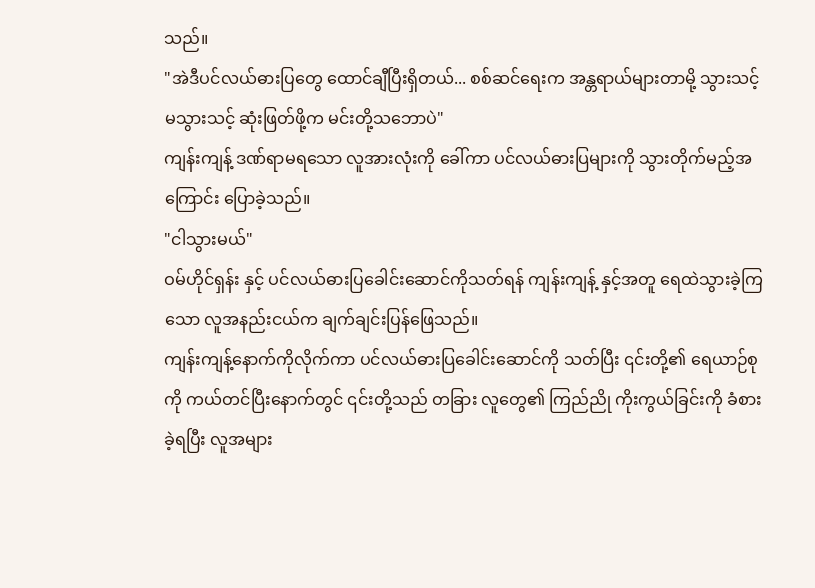သည်။
"အဲဒီပင်လယ်ဓားပြတွေ ထောင်ချီပြီးရှိတယ်... စစ်ဆင်ရေးက အန္တရာယ်များတာမို့ သွားသင့်မသွားသင့် ဆုံးဖြတ်ဖို့က မင်းတို့သဘောပဲ"
ကျန်းကျန့် ဒဏ်ရာမရသော လူအားလုံးကို ခေါ်ကာ ပင်လယ်ဓားပြများကို သွားတိုက်မည့်အကြောင်း ပြောခဲ့သည်။
"ငါသွားမယ်"
ဝမ်ဟိုင်ရှန်း နှင့် ပင်လယ်ဓားပြခေါင်းဆောင်ကိုသတ်ရန် ကျန်းကျန့် နှင့်အတူ ရေထဲသွားခဲ့ကြသော လူအနည်းငယ်က ချက်ချင်းပြန်ဖြေသည်။
ကျန်းကျန့်နောက်ကိုလိုက်ကာ ပင်လယ်ဓားပြခေါင်းဆောင်ကို သတ်ပြီး ၎င်းတို့၏ ရေယာဉ်စုကို ကယ်တင်ပြီးနောက်တွင် ၎င်းတို့သည် တခြား လူတွေ၏ ကြည်ညို ကိုးကွယ်ခြင်းကို ခံစားခဲ့ရပြီး လူအများ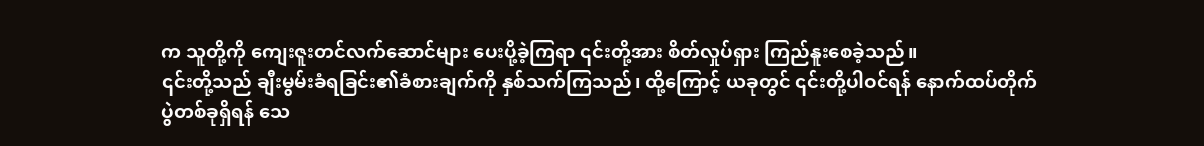က သူတို့ကို ကျေးဇူးတင်လက်ဆောင်များ ပေးပို့ခဲ့ကြရာ ၎င်းတို့အား စိတ်လှုပ်ရှား ကြည်နူးစေခဲ့သည်။
၎င်းတို့သည် ချီးမွမ်းခံရခြင်း၏ခံစားချက်ကို နှစ်သက်ကြသည်၊ ထို့ကြောင့် ယခုတွင် ၎င်းတို့ပါဝင်ရန် နောက်ထပ်တိုက်ပွဲတစ်ခုရှိရန် သေ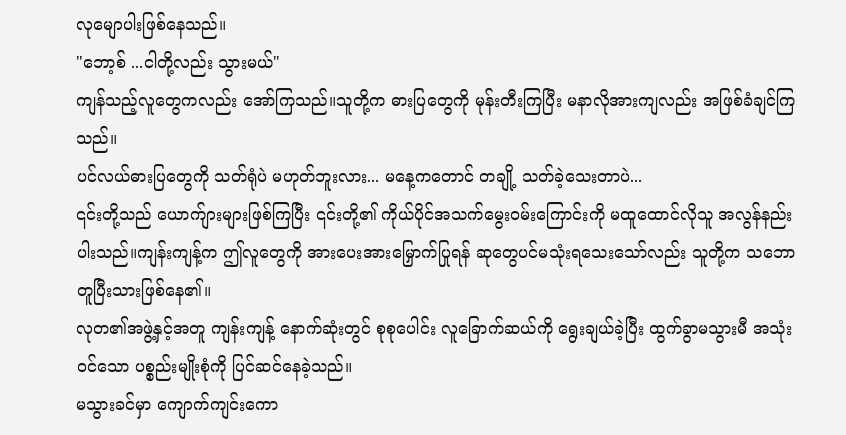လုမျောပါးဖြစ်နေသည်။
"ဘော့စ် ...ငါတို့လည်း သွားမယ်"
ကျန်သည့်လူတွေကလည်း အော်ကြသည်။သူတို့က ဓားပြတွေကို မုန်းတီးကြပြီး မနာလိုအားကျလည်း အဖြစ်ခံချင်ကြသည်။
ပင်လယ်ဓားပြတွေကို သတ်ရုံပဲ မဟုတ်ဘူးလား... မနေ့ကတောင် တချို့ သတ်ခဲ့သေးတာပဲ...
၎င်းတို့သည် ယောက်ျားများဖြစ်ကြပြီး ၎င်းတို့၏ ကိုယ်ပိုင်အသက်မွေးဝမ်းကြောင်းကို မထူထောင်လိုသူ အလွန်နည်းပါးသည်။ကျန်းကျန့်က ဤလူတွေကို အားပေးအားမြှောက်ပြုရန် ဆုတွေပင်မသုံးရသေးသော်လည်း သူတို့က သဘောတူပြီးသားဖြစ်နေ၏။
လုတ၏အဖွဲ့နှင့်အတူ ကျန်းကျန့် နောက်ဆုံးတွင် စုစုပေါင်း လူခြောက်ဆယ်ကို ရွေးချယ်ခဲ့ပြီး ထွက်ခွာမသွားမီ အသုံးဝင်သော ပစ္စည်းမျိုးစုံကို ပြင်ဆင်နေခဲ့သည်။
မသွားခင်မှာ ကျောက်ကျင်းကော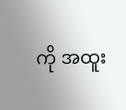ကို အထူး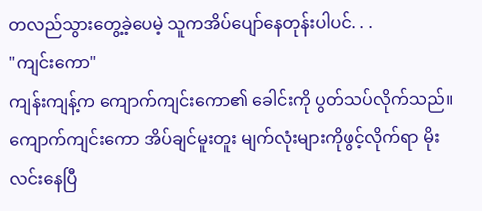တလည်သွားတွေ့ခဲ့ပေမဲ့ သူကအိပ်ပျော်နေတုန်းပါပင်. . .
"ကျင်းကော"
ကျန်းကျန့်က ကျောက်ကျင်းကော၏ ခေါင်းကို ပွတ်သပ်လိုက်သည်။
ကျောက်ကျင်းကော အိပ်ချင်မူးတူး မျက်လုံးများကိုဖွင့်လိုက်ရာ မိုးလင်းနေပြီ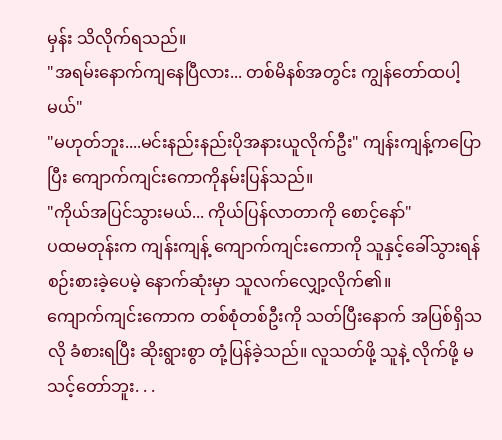မှန်း သိလိုက်ရသည်။
"အရမ်းနောက်ကျနေပြီလား... တစ်မိနစ်အတွင်း ကျွန်တော်ထပါ့မယ်"
"မဟုတ်ဘူး....မင်းနည်းနည်းပိုအနားယူလိုက်ဦး" ကျန်းကျန့်ကပြောပြီး ကျောက်ကျင်းကောကိုနမ်းပြန်သည်။
"ကိုယ်အပြင်သွားမယ်... ကိုယ်ပြန်လာတာကို စောင့်နော်"
ပထမတုန်းက ကျန်းကျန့် ကျောက်ကျင်းကောကို သူနှင့်ခေါ်သွားရန် စဉ်းစားခဲ့ပေမဲ့ နောက်ဆုံးမှာ သူလက်လျှော့လိုက်၏။
ကျောက်ကျင်းကောက တစ်စုံတစ်ဦးကို သတ်ပြီးနောက် အပြစ်ရှိသလို ခံစားရပြီး ဆိုးရွားစွာ တုံ့ပြန်ခဲ့သည်။ လူသတ်ဖို့ သူနဲ့ လိုက်ဖို့ မသင့်တော်ဘူး. . .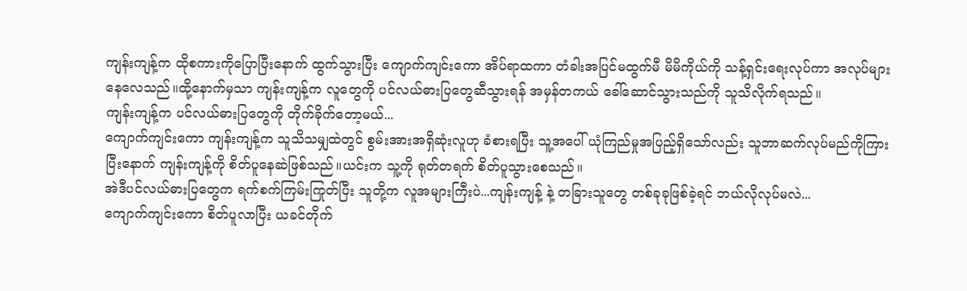ကျန်းကျန့်က ထိုစကားကိုပြောပြီးနောက် ထွက်သွားပြီး ကျောက်ကျင်းကော အိပ်ရာထကာ တံခါးအပြင်မထွက်မီ မိမိကိုယ်ကို သန့်ရှင်းရေးလုပ်ကာ အလုပ်များနေလေသည်။ထို့နောက်မှသာ ကျန်းကျန့်က လူတွေကို ပင်လယ်ဓားပြတွေဆီသွားရန် အမှန်တကယ် ခေါ်ဆောင်သွားသည်ကို သူသိလိုက်ရသည်။
ကျန်းကျန့်က ပင်လယ်ဓားပြတွေကို တိုက်ခိုက်တော့မယ်...
ကျောက်ကျင်းကော ကျန်းကျန့်က သူသိသမျှထဲတွင် စွမ်းအားအရှိဆုံးလူဟု ခံစားရပြီး သူ့အပေါ် ယုံကြည်မှုအပြည့်ရှိသော်လည်း သူဘာဆက်လုပ်မည်ကိုကြားပြီးနောက် ကျန်းကျန့်ကို စိတ်ပူနေဆဲဖြစ်သည်။ယင်းက သူ့ကို ရုတ်တရက် စိတ်ပူသွားစေသည်။
အဲဒီပင်လယ်ဓားပြတွေက ရက်စက်ကြမ်းကြုတ်ပြီး သူတို့က လူအများကြီးပဲ...ကျန်းကျန့် နဲ့ တခြားသူတွေ တစ်ခုခုဖြစ်ခဲ့ရင် ဘယ်လိုလုပ်မလဲ...
ကျောက်ကျင်းကော စိတ်ပူလာပြီး ယခင်တိုက်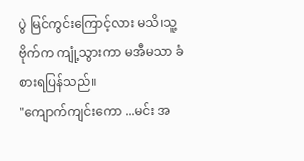ပွဲ မြင်ကွင်းကြောင့်လား မသိ၊သူ့ဗိုက်က ကျုံ့သွားကာ မအီမသာ ခံစားရပြန်သည်။
"ကျောက်ကျင်းကော ...မင်း အ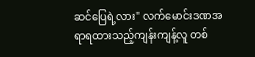ဆင်ပြေရဲ့လား" လက်မောင်းဒဏအရာရထားသည့်ကျန်းကျန့်လူ တစ်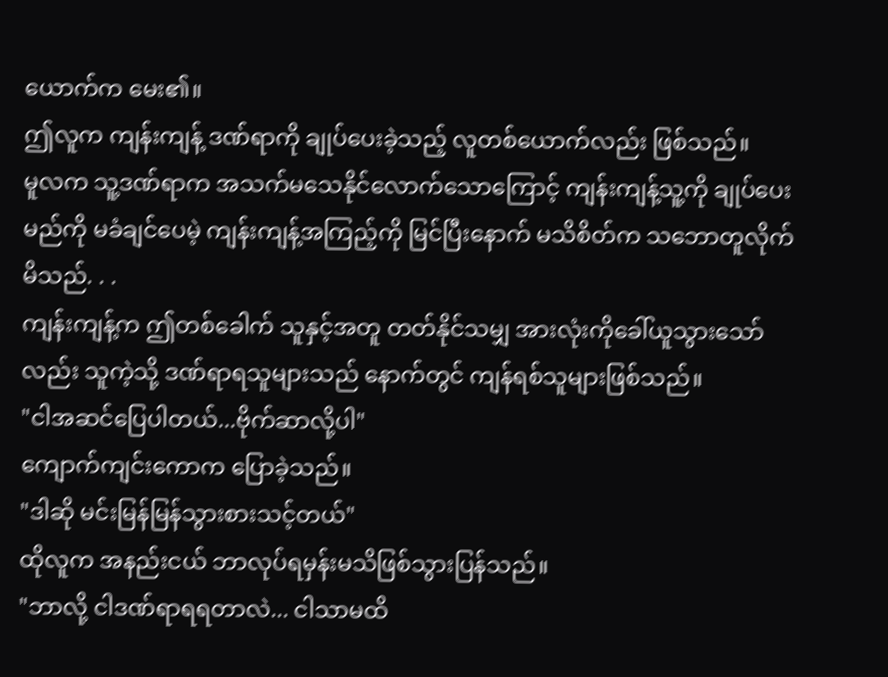ယောက်က မေး၏။
ဤလူက ကျန်းကျန့် ဒဏ်ရာကို ချုပ်ပေးခဲ့သည့် လူတစ်ယောက်လည်း ဖြစ်သည်။
မူလက သူ့ဒဏ်ရာက အသက်မသေနိုင်လောက်သောကြောင့် ကျန်းကျန့်သူ့ကို ချုပ်ပေးမည်ကို မခံချင်ပေမဲ့ ကျန်းကျန့်အကြည့်ကို မြင်ပြီးနောက် မသိစိတ်က သဘောတူလိုက်မိသည်. . .
ကျန်းကျန့်က ဤတစ်ခေါက် သူနှင့်အတူ တတ်နိုင်သမျှ အားလုံးကိုခေါ်ယူသွားသော်လည်း သူကဲ့သို့ ဒဏ်ရာရသူများသည် နောက်တွင် ကျန်ရစ်သူများဖြစ်သည်။
"ငါအဆင်ပြေပါတယ်...ဗိုက်ဆာလို့ပါ"
ကျောက်ကျင်းကောက ပြောခဲ့သည်။
"ဒါဆို မင်းမြန်မြန်သွားစားသင့်တယ်"
ထိုလူက အနည်းငယ် ဘာလုပ်ရမှန်းမသိဖြစ်သွားပြန်သည်။
"ဘာလို့ ငါဒဏ်ရာရရတာလဲ... ငါသာမထိ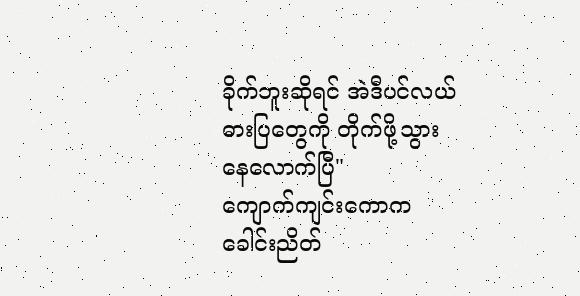ခိုက်ဘူးဆိုရင် အဲဒီပင်လယ်ဓားပြတွေကို တိုက်ဖို့သွားနေလောက်ပြီ"
ကျောက်ကျင်းကောက ခေါင်းညိတ်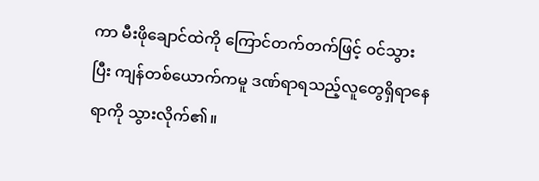ကာ မီးဖိုချောင်ထဲကို ကြောင်တက်တက်ဖြင့် ဝင်သွားပြီး ကျန်တစ်ယောက်ကမူ ဒဏ်ရာရသည့်လူတွေရှိရာနေရာကို သွားလိုက်၏။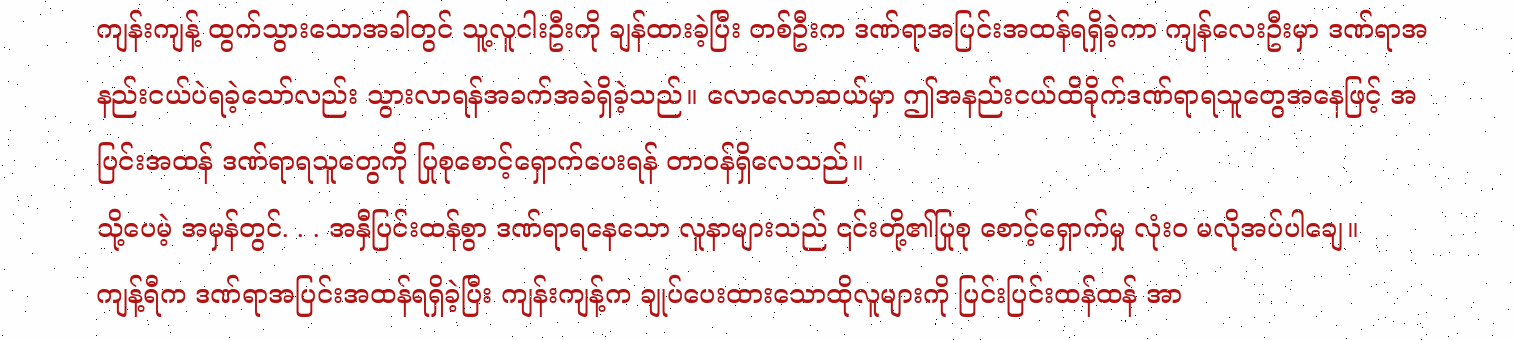ကျန်းကျန့် ထွက်သွားသောအခါတွင် သူ့လူငါးဦးကို ချန်ထားခဲ့ပြီး တစ်ဦးက ဒဏ်ရာအပြင်းအထန်ရရှိခဲ့ကာ ကျန်လေးဦးမှာ ဒဏ်ရာအနည်းငယ်ပဲရခဲ့သော်လည်း သွားလာရန်အခက်အခဲရှိခဲ့သည်။ လောလောဆယ်မှာ ဤအနည်းငယ်ထိခိုက်ဒဏ်ရာရသူတွေအနေဖြင့် အပြင်းအထန် ဒဏ်ရာရသူတွေကို ပြုစုစောင့်ရှောက်ပေးရန် တာဝန်ရှိလေသည်။
သို့ပေမဲ့ အမှန်တွင်. . . အနှီပြင်းထန်စွာ ဒဏ်ရာရနေသော လူနာများသည် ၎င်းတို့၏ပြုစု စောင့်ရှောက်မှု လုံးဝ မလိုအပ်ပါချေ။
ကျန့်ရီက ဒဏ်ရာအပြင်းအထန်ရရှိခဲ့ပြီး ကျန်းကျန့်က ချုပ်ပေးထားသောထိုလူများကို ပြင်းပြင်းထန်ထန် အာ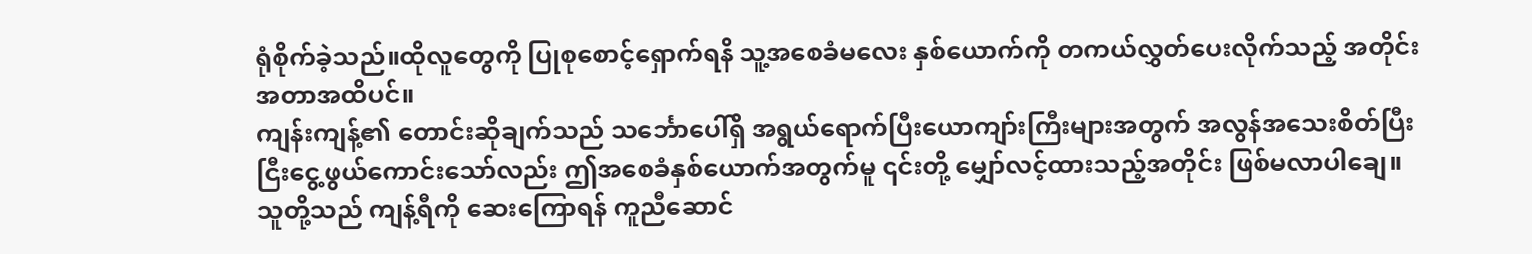ရုံစိုက်ခဲ့သည်။ထိုလူတွေကို ပြုစုစောင့်ရှောက်ရနိ သူ့အစေခံမလေး နှစ်ယောက်ကို တကယ်လွှတ်ပေးလိုက်သည့် အတိုင်းအတာအထိပင်။
ကျန်းကျန့်၏ တောင်းဆိုချက်သည် သင်္ဘောပေါ်ရှိ အရွယ်ရောက်ပြီးယောကျာ်းကြီးများအတွက် အလွန်အသေးစိတ်ပြီး ငြီးငွေ့ဖွယ်ကောင်းသော်လည်း ဤအစေခံနှစ်ယောက်အတွက်မူ ၎င်းတို့ မျှော်လင့်ထားသည့်အတိုင်း ဖြစ်မလာပါချေ။
သူတို့သည် ကျန့်ရီကို ဆေးကြောရန် ကူညီဆောင်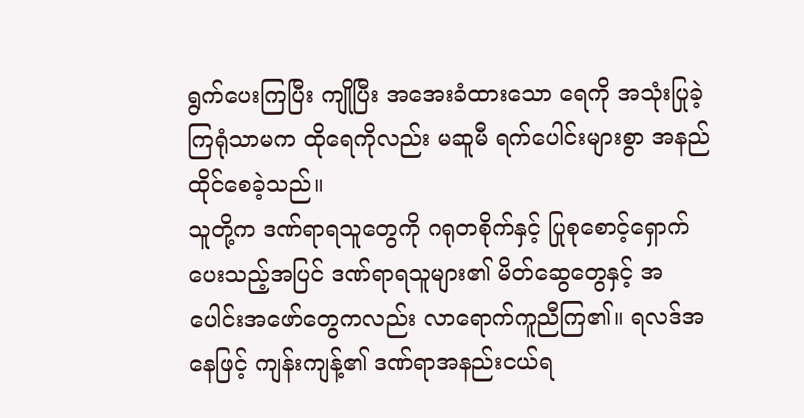ရွက်ပေးကြပြီး ကျိုပြီး အအေးခံထားသော ရေကို အသုံးပြုခဲ့ကြရုံသာမက ထိုရေကိုလည်း မဆူမီ ရက်ပေါင်းများစွာ အနည်ထိုင်စေခဲ့သည်။
သူတို့က ဒဏ်ရာရသူတွေကို ဂရုတစိုက်နှင့် ပြုစုစောင့်ရှောက်ပေးသည့်အပြင် ဒဏ်ရာရသူများ၏ မိတ်ဆွေတွေနှင့် အပေါင်းအဖော်တွေကလည်း လာရောက်ကူညီကြ၏။ ရလဒ်အနေဖြင့် ကျန်းကျန့်၏ ဒဏ်ရာအနည်းငယ်ရ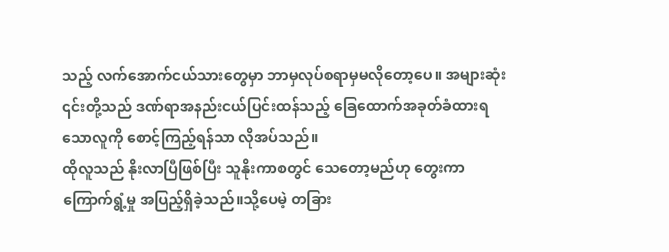သည့် လက်အောက်ငယ်သားတွေမှာ ဘာမှလုပ်စရာမှမလိုတော့ပေ။ အများဆုံး ၎င်းတို့သည် ဒဏ်ရာအနည်းငယ်ပြင်းထန်သည့် ခြေထောက်အခုတ်ခံထားရသောလူကို စောင့်ကြည့်ရန်သာ လိုအပ်သည်။
ထိုလူသည် နိုးလာပြီဖြစ်ပြီး သူနိုးကာစတွင် သေတော့မည်ဟု တွေးကာ ကြောက်ရွံ့မှု အပြည့်ရှိခဲ့သည်။သို့ပေမဲ့ တခြား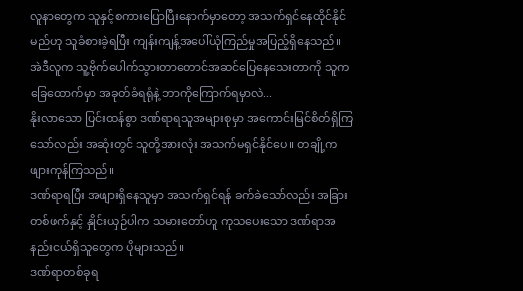လူနာတွေက သူနှင့်စကားပြောပြီးနောက်မှာတော့ အသက်ရှင်နေထိုင်နိုင်မည်ဟု သူခံစားခဲ့ရပြီး ကျန်းကျန့်အပေါ်ယုံကြည်မှုအပြည့်ရှိနေသည်။
အဲဒီလူက သူ့ဗိုက်ပေါက်သွားတာတောင်အဆင်ပြေနေသေးတာကို သူက ခြေထောက်မှာ အခုတ်ခံရရုံနဲ့ ဘာကိုကြောက်ရမှာလဲ...
နိုးလာသော ပြင်းထန်စွာ ဒဏ်ရာရသူအများစုမှာ အကောင်းမြင်စိတ်ရှိကြသော်လည်း အဆုံးတွင် သူတို့အားလုံး အသက်မရှင်နိုင်ပေ။ တချို့က ဖျားကုန်ကြသည်။
ဒဏ်ရာရပြီး အဖျားရှိနေသူမှာ အသက်ရှင်ရန် ခက်ခဲသော်လည်း အခြားတစ်ဖက်နှင့် နှိုင်းယှဉ်ပါက သမားတော်ဟူ ကုသပေးသော ဒဏ်ရာအနည်းငယ်ရှိသူတွေက ပိုများသည်။
ဒဏ်ရာတစ်ခုရ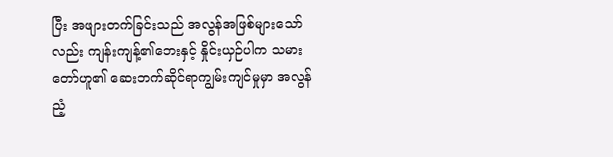ပြီး အဖျားတက်ခြင်းသည် အလွန်အဖြစ်များသော်လည်း ကျန်းကျန့်၏ဘေးနှင့် နှိုင်းယှဉ်ပါက သမားတော်ဟူ၏ ဆေးဘက်ဆိုင်ရာကျွမ်းကျင်မှုမှာ အလွန်ညံ့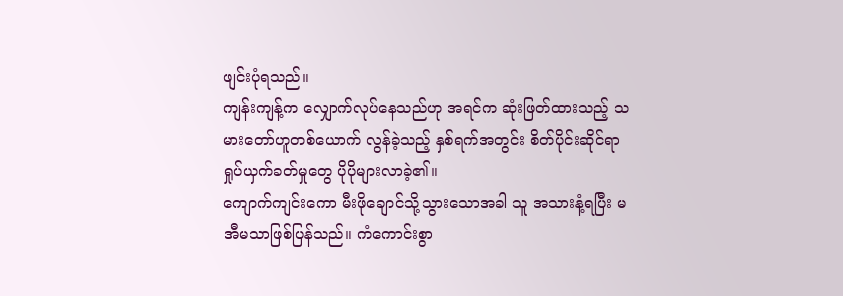ဖျင်းပုံရသည်။
ကျန်းကျန့်က လျှောက်လုပ်နေသည်ဟု အရင်က ဆုံးဖြတ်ထားသည့် သမားတော်ဟူတစ်ယောက် လွန်ခဲ့သည့် နှစ်ရက်အတွင်း စိတ်ပိုင်းဆိုင်ရာ ရှုပ်ယှက်ခတ်မှုတွေ ပိုပိုများလာခဲ့၏။
ကျောက်ကျင်းကော မီးဖိုချောင်သို့သွားသောအခါ သူ အသားနံ့ရပြီး မအီမသာဖြစ်ပြန်သည်။ ကံကောင်းစွာ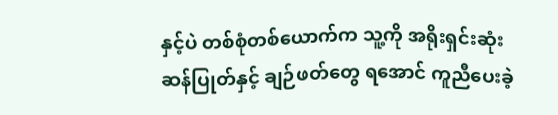နှင့်ပဲ တစ်စုံတစ်ယောက်က သူ့ကို အရိုးရှင်းဆုံး ဆန်ပြုတ်နှင့် ချဉ်ဖတ်တွေ ရအောင် ကူညီပေးခဲ့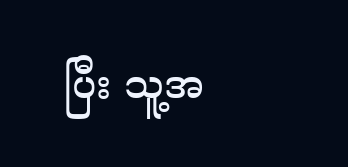ပြီး သူ့အ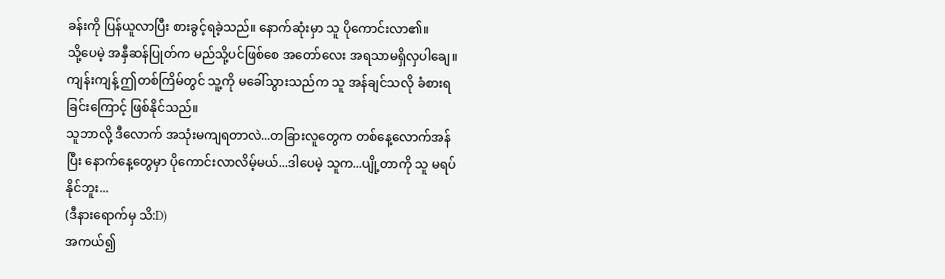ခန်းကို ပြန်ယူလာပြီး စားခွင့်ရခဲ့သည်။ နောက်ဆုံးမှာ သူ ပိုကောင်းလာ၏။
သို့ပေမဲ့ အနှီဆန်ပြုတ်က မည်သို့ပင်ဖြစ်စေ အတော်လေး အရသာမရှိလှပါချေ။
ကျန်းကျန့် ဤတစ်ကြိမ်တွင် သူ့ကို မခေါ်သွားသည်က သူ အန်ချင်သလို ခံစားရခြင်းကြောင့် ဖြစ်နိုင်သည်။
သူဘာလို့ ဒီလောက် အသုံးမကျရတာလဲ...တခြားလူတွေက တစ်နေ့လောက်အန်ပြီး နောက်နေ့တွေမှာ ပိုကောင်းလာလိမ့်မယ်...ဒါပေမဲ့ သူက...ပျို့တာကို သူ မရပ်နိုင်ဘူး...
(ဒီနားရောက်မှ သိ:D)
အကယ်၍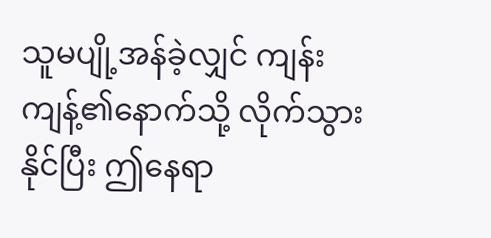သူမပျို့အန်ခဲ့လျှင် ကျန်းကျန့်၏နောက်သို့ လိုက်သွားနိုင်ပြီး ဤနေရာ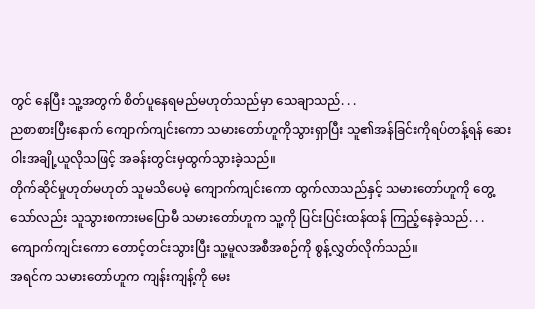တွင် နေပြီး သူ့အတွက် စိတ်ပူနေရမည်မဟုတ်သည်မှာ သေချာသည်. . .
ညစာစားပြီးနောက် ကျောက်ကျင်းကော သမားတော်ဟူကိုသွားရှာပြီး သူ၏အန်ခြင်းကိုရပ်တန့်ရန် ဆေးဝါးအချို့ယူလိုသဖြင့် အခန်းတွင်းမှထွက်သွားခဲ့သည်။
တိုက်ဆိုင်မှုဟုတ်မဟုတ် သူမသိပေမဲ့ ကျောက်ကျင်းကော ထွက်လာသည်နှင့် သမားတော်ဟူကို တွေ့သော်လည်း သူသွားစကားမပြောမီ သမားတော်ဟူက သူ့ကို ပြင်းပြင်းထန်ထန် ကြည့်နေခဲ့သည်. . .ကျောက်ကျင်းကော တောင့်တင်းသွားပြီး သူ့မူလအစီအစဉ်ကို စွန့်လွှတ်လိုက်သည်။
အရင်က သမားတော်ဟူက ကျန်းကျန့်ကို မေး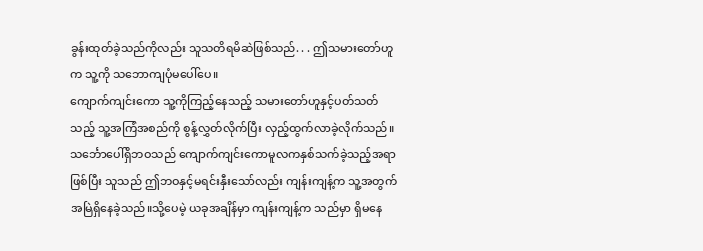ခွန်းထုတ်ခဲ့သည်ကိုလည်း သူသတိရမိဆဲဖြစ်သည်. . . ဤသမားတော်ဟူက သူ့ကို သဘောကျပုံမပေါ်ပေ။
ကျောက်ကျင်းကော သူ့ကိုကြည့်နေသည့် သမားတော်ဟူနှင့်ပတ်သတ်သည့် သူ့အကြံအစည်ကို စွန့်လွှတ်လိုက်ပြီး လှည့်ထွက်လာခဲ့လိုက်သည်။
သင်္ဘောပေါ်ရှိဘဝသည် ကျောက်ကျင်းကောမူလကနှစ်သက်ခဲ့သည့်အရာဖြစ်ပြီး သူသည် ဤဘဝနှင့်မရင်းနှီးသော်လည်း ကျန်းကျန့်က သူ့အတွက် အမြဲရှိနေခဲ့သည်။သို့ပေမဲ့ ယခုအချိန်မှာ ကျန်းကျန့်က သည်မှာ ရှိမနေ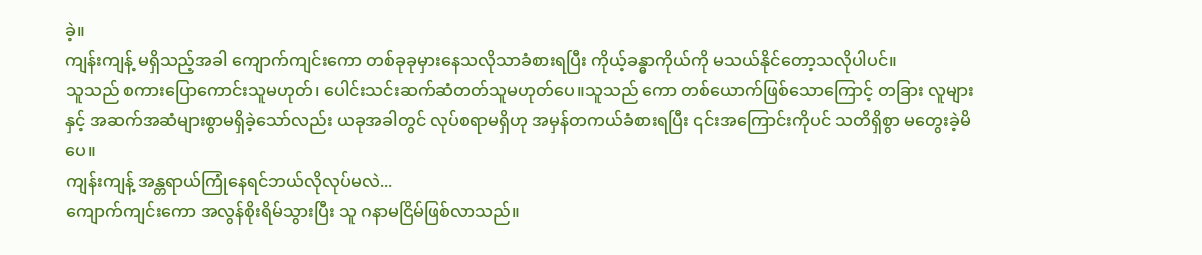ခဲ့။
ကျန်းကျန့် မရှိသည့်အခါ ကျောက်ကျင်းကော တစ်ခုခုမှားနေသလိုသာခံစားရပြီး ကိုယ့်ခန္ဓာကိုယ်ကို မသယ်နိုင်တော့သလိုပါပင်။
သူသည် စကားပြောကောင်းသူမဟုတ်၊ ပေါင်းသင်းဆက်ဆံတတ်သူမဟုတ်ပေ။သူသည် ကော တစ်ယောက်ဖြစ်သောကြောင့် တခြား လူများနှင့် အဆက်အဆံများစွာမရှိခဲ့သော်လည်း ယခုအခါတွင် လုပ်စရာမရှိဟု အမှန်တကယ်ခံစားရပြီး ၎င်းအကြောင်းကိုပင် သတိရှိစွာ မတွေးခဲ့မိပေ။
ကျန်းကျန့် အန္တရာယ်ကြုံနေရင်ဘယ်လိုလုပ်မလဲ...
ကျောက်ကျင်းကော အလွန်စိုးရိမ်သွားပြီး သူ ဂနာမငြိမ်ဖြစ်လာသည်။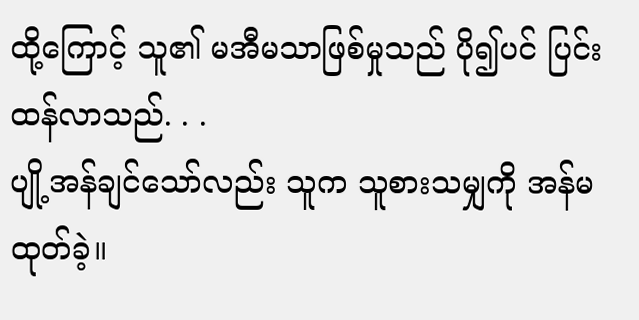ထို့ကြောင့် သူ၏ မအီမသာဖြစ်မှုသည် ပို၍ပင် ပြင်းထန်လာသည်. . .
ပျို့အန်ချင်သော်လည်း သူက သူစားသမျှကို အန်မထုတ်ခဲ့။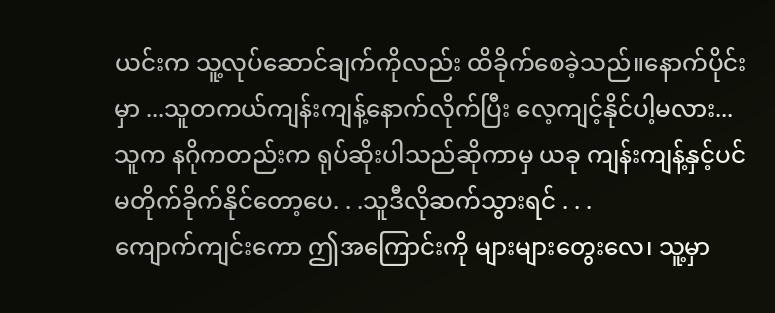ယင်းက သူ့လုပ်ဆောင်ချက်ကိုလည်း ထိခိုက်စေခဲ့သည်။နောက်ပိုင်းမှာ ...သူတကယ်ကျန်းကျန့်နောက်လိုက်ပြီး လေ့ကျင့်နိုင်ပါ့မလား...
သူက နဂိုကတည်းက ရုပ်ဆိုးပါသည်ဆိုကာမှ ယခု ကျန်းကျန့်နှင့်ပင် မတိုက်ခိုက်နိုင်တော့ပေ. . .သူဒီလိုဆက်သွားရင် . . .
ကျောက်ကျင်းကော ဤအကြောင်းကို များများတွေးလေ၊ သူ့မှာ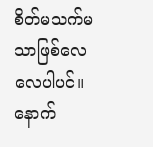စိတ်မသက်မသာဖြစ်လေလေပါပင်။ နောက်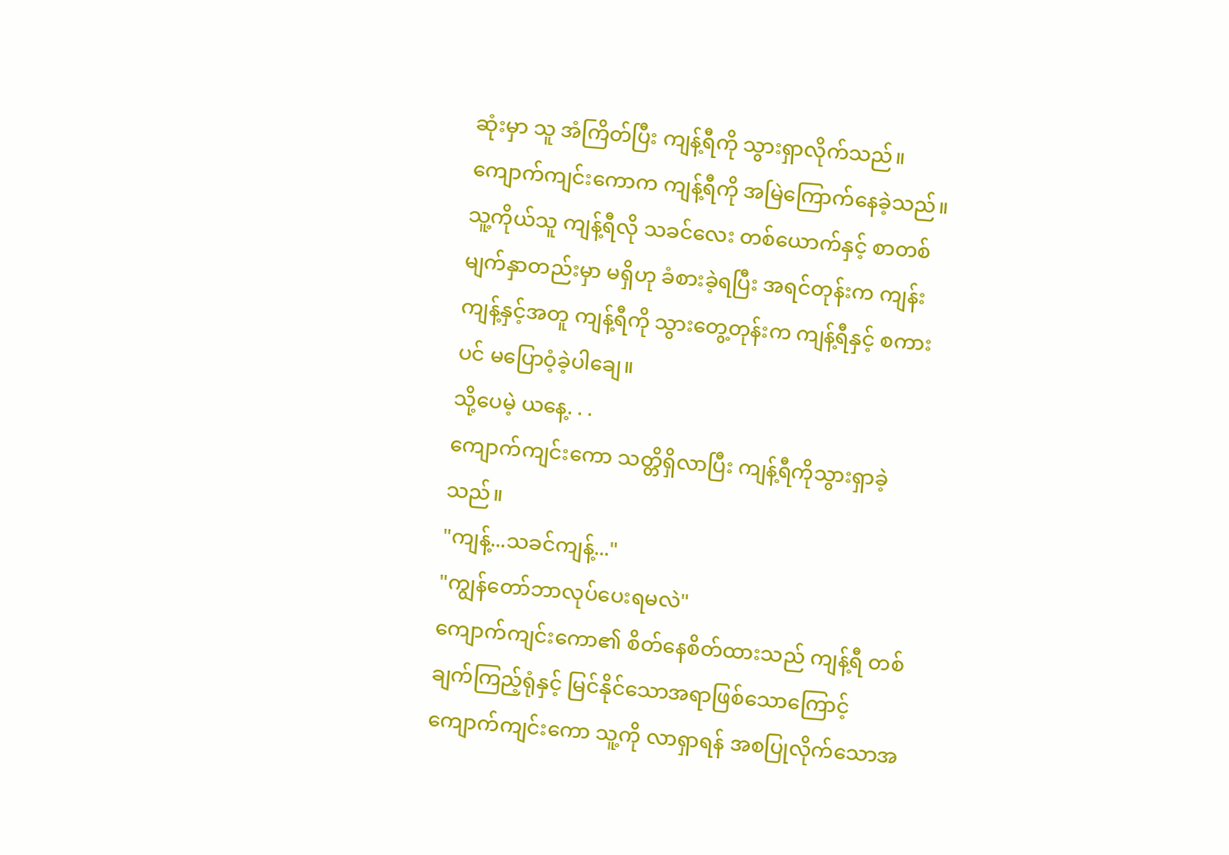ဆုံးမှာ သူ အံကြိတ်ပြီး ကျန့်ရီကို သွားရှာလိုက်သည်။
ကျောက်ကျင်းကောက ကျန့်ရီကို အမြဲကြောက်နေခဲ့သည်။သူ့ကိုယ်သူ ကျန့်ရီလို သခင်လေး တစ်ယောက်နှင့် စာတစ်မျက်နှာတည်းမှာ မရှိဟု ခံစားခဲ့ရပြီး အရင်တုန်းက ကျန်းကျန့်နှင့်အတူ ကျန့်ရီကို သွားတွေ့တုန်းက ကျန့်ရီနှင့် စကားပင် မပြောဝံ့ခဲ့ပါချေ။
သို့ပေမဲ့ ယနေ့. . .
ကျောက်ကျင်းကော သတ္တိရှိလာပြီး ကျန့်ရီကိုသွားရှာခဲ့သည်။
"ကျန့်...သခင်ကျန့်..."
"ကျွန်တော်ဘာလုပ်ပေးရမလဲ"
ကျောက်ကျင်းကော၏ စိတ်နေစိတ်ထားသည် ကျန့်ရီ တစ်ချက်ကြည့်ရုံနှင့် မြင်နိုင်သောအရာဖြစ်သောကြောင့် ကျောက်ကျင်းကော သူ့ကို လာရှာရန် အစပြုလိုက်သောအ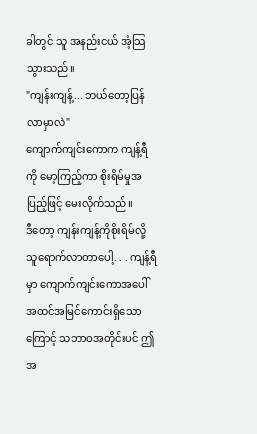ခါတွင် သူ အနည်းငယ် အံ့သြသွားသည်။
"ကျန်းကျန့်... ဘယ်တော့ပြန်လာမှာလဲ"
ကျောက်ကျင်းကောက ကျန့်ရီကို မော့ကြည့်ကာ စိုးရိမ်မှုအပြည့်ဖြင့် မေးလိုက်သည်။
ဒီတော့ ကျန်းကျန့်ကိုစိုးရိမ်လို့သူရောက်လာတာပေါ့. . . ကျန့်ရီမှာ ကျောက်ကျင်းကောအပေါ် အထင်အမြင်ကောင်းရှိသောကြောင့် သဘာဝအတိုင်းပင် ဤအ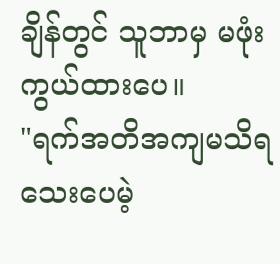ချိန်တွင် သူဘာမှ မဖုံးကွယ်ထားပေ။
"ရက်အတိအကျမသိရသေးပေမဲ့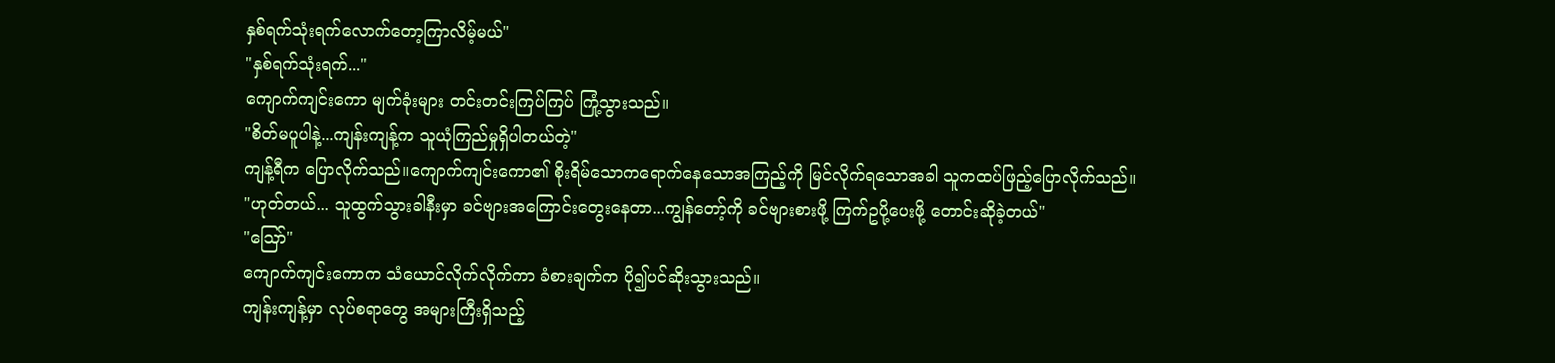နှစ်ရက်သုံးရက်လောက်တော့ကြာလိမ့်မယ်"
"နှစ်ရက်သုံးရက်..."
ကျောက်ကျင်းကော မျက်ခုံးများ တင်းတင်းကြပ်ကြပ် ကြုံ့သွားသည်။
"စိတ်မပူပါနဲ့...ကျန်းကျန့်က သူယုံကြည်မှုရှိပါတယ်တဲ့"
ကျန့်ရီက ပြောလိုက်သည်။ကျောက်ကျင်းကော၏ စိုးရိမ်သောကရောက်နေသောအကြည့်ကို မြင်လိုက်ရသောအခါ သူကထပ်ဖြည့်ပြောလိုက်သည်။
"ဟုတ်တယ်... သူထွက်သွားခါနီးမှာ ခင်ဗျားအကြောင်းတွေးနေတာ...ကျွန်တော့်ကို ခင်ဗျားစားဖို့ ကြက်ဥပို့ပေးဖို့ တောင်းဆိုခဲ့တယ်"
"ဪ"
ကျောက်ကျင်းကောက သံယောင်လိုက်လိုက်ကာ ခံစားချက်က ပို၍ပင်ဆိုးသွားသည်။
ကျန်းကျန့်မှာ လုပ်စရာတွေ အများကြီးရှိသည့်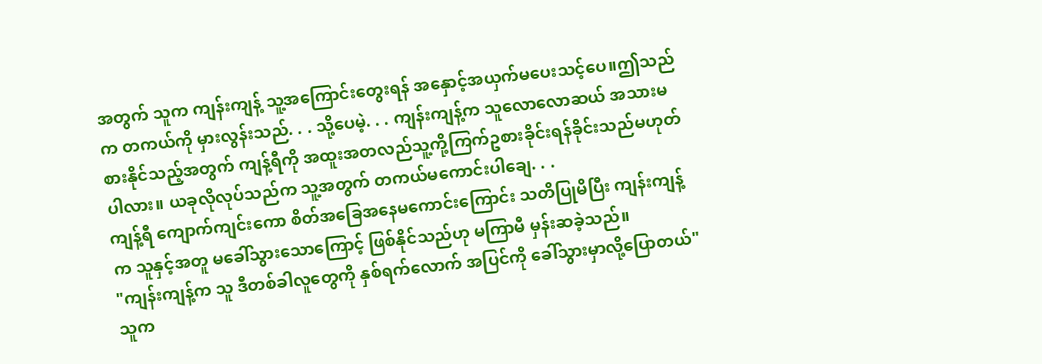အတွက် သူက ကျန်းကျန့် သူ့အကြောင်းတွေးရန် အနှောင့်အယှက်မပေးသင့်ပေ။ဤသည်က တကယ်ကို မှားလွန်းသည်. . . သို့ပေမဲ့. . . ကျန်းကျန့်က သူလောလောဆယ် အသားမစားနိုင်သည့်အတွက် ကျန့်ရီကို အထူးအတလည်သူ့ကို့ကြက်ဥစားခိုင်းရန်ခိုင်းသည်မဟုတ်ပါလား။ ယခုလိုလုပ်သည်က သူ့အတွက် တကယ်မကောင်းပါချေ. . .
ကျန့်ရီ ကျောက်ကျင်းကော စိတ်အခြေအနေမကောင်းကြောင်း သတိပြုမိပြီး ကျန်းကျန့်က သူနှင့်အတူ မခေါ်သွားသောကြောင့် ဖြစ်နိုင်သည်ဟု မကြာမီ မှန်းဆခဲ့သည်။
"ကျန်းကျန့်က သူ ဒီတစ်ခါလူတွေကို နှစ်ရက်လောက် အပြင်ကို ခေါ်သွားမှာလို့ပြောတယ်"
သူက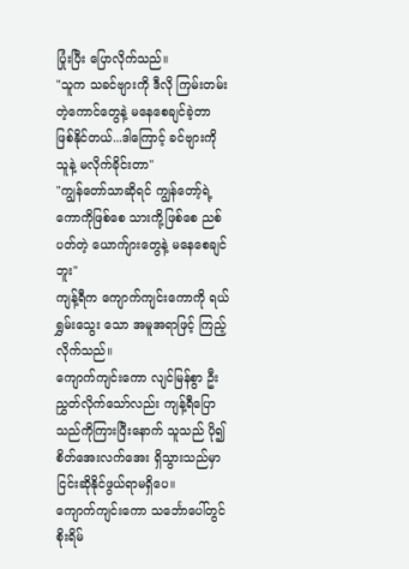ပြုံးပြီး ပြောလိုက်သည်။
"သူက သခင်ဗျားကို ဒီလို ကြမ်းတမ်းတဲ့ကောင်တွေနဲ့ မနေစေချင်ခဲ့တာ ဖြစ်နိုင်တယ်...ဒါကြောင့် ခင်ဗျားကို သူနဲ့ မလိုက်ခိုင်းတာ"
"ကျွန်တော်သာဆိုရင် ကျွန်တော့်ရဲ့ကောကိုဖြစ်စေ သားကို့ဖြစ်စေ ညစ်ပတ်တဲ့ ယောက်ျားတွေနဲ့ မနေစေချင်ဘူး"
ကျန့်ရီက ကျောက်ကျင်းကောကို ရယ်ရွှမ်းသွေး သော အမူအရာဖြင့် ကြည့်လိုက်သည်။
ကျောက်ကျင်းကော လျင်မြန်စွာ ဦးညွှတ်လိုက်သော်လည်း ကျန့်ရီပြောသည်ကိုကြားပြီးနောက် သူသည် ပို၍ စိတ်အေးလက်အေး ရှိသွားသည်မှာ ငြင်းဆိုနိုင်ဖွယ်ရာမရှိပေ။
ကျောက်ကျင်းကော သင်္ဘောပေါ်တွင် စိုးရိမ်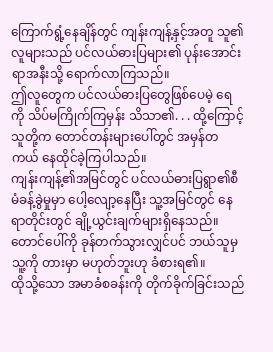ကြောက်ရွံ့နေချိန်တွင် ကျန်းကျန့်နှင့်အတူ သူ၏လူများသည် ပင်လယ်ဓားပြများ၏ ပုန်းအောင်းရာအနီးသို့ ရောက်လာကြသည်။
ဤလူတွေက ပင်လယ်ဓားပြတွေဖြစ်ပေမဲ့ ရေကို သိပ်မကြိုက်ကြမှန်း သိသာ၏. . . ထို့ကြောင့် သူတို့က တောင်တန်းများပေါ်တွင် အမှန်တကယ် နေထိုင်ခဲ့ကြပါသည်။
ကျန်းကျန့်၏အမြင်တွင် ပင်လယ်ဓားပြရွာ၏စီမံခန့်ခွဲမှုမှာ ပေါ့လျော့နေပြီး သူ့အမြင်တွင် နေရာတိုင်းတွင် ချို့ယွင်းချက်များရှိနေသည်။
တောင်ပေါ်ကို ခုန်တက်သွားလျှင်ပင် ဘယ်သူမှ သူ့ကို တားမှာ မဟုတ်ဘူးဟု ခံစားရ၏။
ထိုသို့သော အမာခံစခန်းကို တိုက်ခိုက်ခြင်းသည်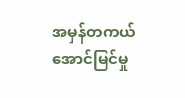အမှန်တကယ် အောင်မြင်မှု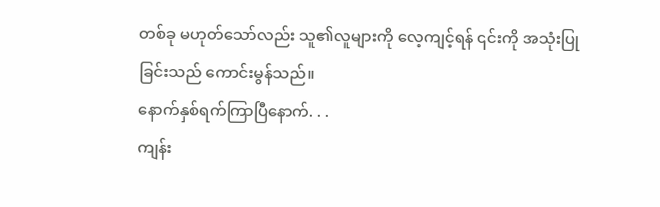တစ်ခု မဟုတ်သော်လည်း သူ၏လူများကို လေ့ကျင့်ရန် ၎င်းကို အသုံးပြုခြင်းသည် ကောင်းမွန်သည်။
နောက်နှစ်ရက်ကြာပြီနောက်. . .
ကျန်း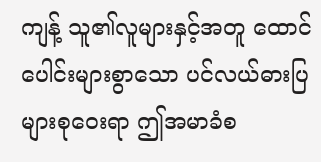ကျန့် သူ၏လူများနှင့်အတူ ထောင်ပေါင်းများစွာသော ပင်လယ်ဓားပြများစုဝေးရာ ဤအမာခံစ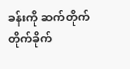ခန်းကို ဆက်တိုက်တိုက်ခိုက်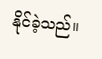နိုင်ခဲ့သည်။